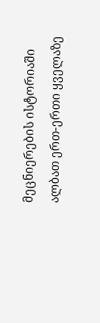მეცნიერების ისტორიაში ალბათ ერთ-ერთი ყველაზე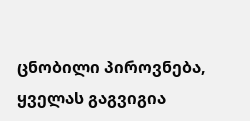ცნობილი პიროვნება, ყველას გაგვიგია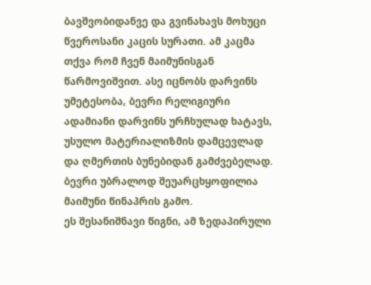ბავშვობიდანვე და გვინახავს მოხუცი წვეროსანი კაცის სურათი. ამ კაცმა თქვა რომ ჩვენ მაიმუნისგან წარმოვიშვით. ასე იცნობს დარვინს უმეტესობა, ბევრი რელიგიური ადამიანი დარვინს ურჩხულად ხატავს, უსულო მატერიალიზმის დამცევლად და ღმერთის ბუნებიდან გამძვებელად. ბევრი უბრალოდ შეუარცხყოფილია მაიმუნი წინაპრის გამო.
ეს შესანიშნავი წიგნი, ამ ზედაპირული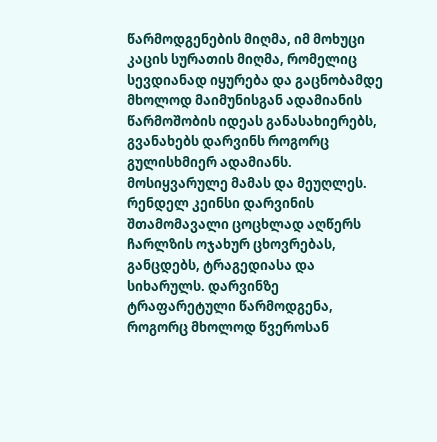წარმოდგენების მიღმა, იმ მოხუცი კაცის სურათის მიღმა, რომელიც სევდიანად იყურება და გაცნობამდე მხოლოდ მაიმუნისგან ადამიანის წარმოშობის იდეას განასახიერებს, გვანახებს დარვინს როგორც გულისხმიერ ადამიანს. მოსიყვარულე მამას და მეუღლეს.
რენდელ კეინსი დარვინის შთამომავალი ცოცხლად აღწერს ჩარლზის ოჯახურ ცხოვრებას, განცდებს, ტრაგედიასა და სიხარულს. დარვინზე ტრაფარეტული წარმოდგენა, როგორც მხოლოდ წვეროსან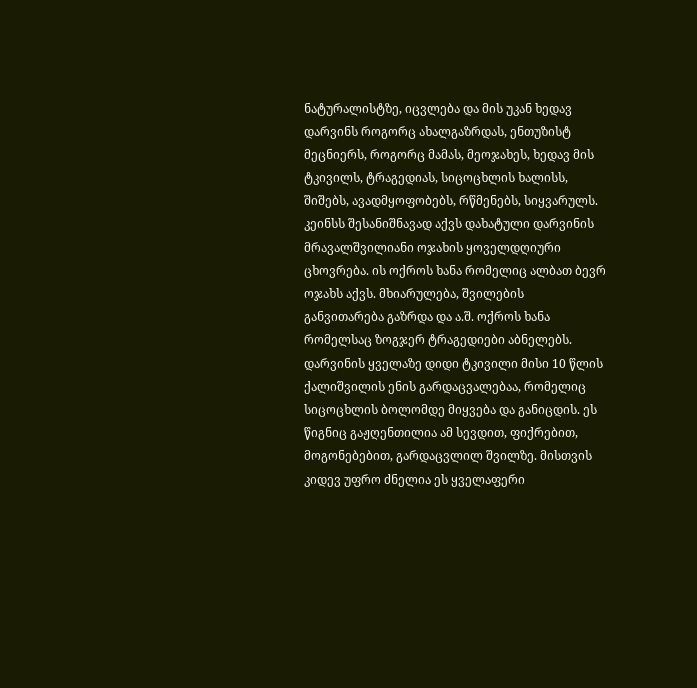ნატურალისტზე, იცვლება და მის უკან ხედავ დარვინს როგორც ახალგაზრდას, ენთუზისტ მეცნიერს, როგორც მამას, მეოჯახეს, ხედავ მის ტკივილს, ტრაგედიას, სიცოცხლის ხალისს, შიშებს, ავადმყოფობებს, რწმენებს, სიყვარულს. კეინსს შესანიშნავად აქვს დახატული დარვინის მრავალშვილიანი ოჯახის ყოველდღიური ცხოვრება. ის ოქროს ხანა რომელიც ალბათ ბევრ ოჯახს აქვს. მხიარულება, შვილების განვითარება გაზრდა და ა.შ. ოქროს ხანა რომელსაც ზოგჯერ ტრაგედიები აბნელებს. დარვინის ყველაზე დიდი ტკივილი მისი 10 წლის ქალიშვილის ენის გარდაცვალებაა, რომელიც სიცოცხლის ბოლომდე მიყვება და განიცდის. ეს წიგნიც გაჟღენთილია ამ სევდით, ფიქრებით, მოგონებებით, გარდაცვლილ შვილზე. მისთვის კიდევ უფრო ძნელია ეს ყველაფერი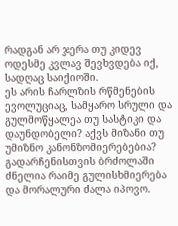რადგან არ ჯერა თუ კიდევ ოდესმე კვლავ შევხვდება იქ, სადღაც საიქიოში.
ეს არის ჩარლზის რწმენების ევოლუციაც, სამყარო სრული და გულმოწყალეა თუ სასტიკი და დაუნდობელი? აქვს მიზანი თუ უმიზნო კანონზომიერებებია? გადარჩენისთვის ბრძოლაში ძნელია რაიმე გულისხმიერება და მორალური ძალა იპოვო.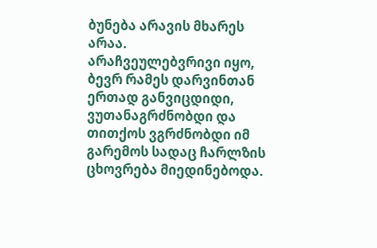ბუნება არავის მხარეს არაა.
არაჩვეულებვრივი იყო, ბევრ რამეს დარვინთან ერთად განვიცდიდი, ვუთანაგრძნობდი და თითქოს ვგრძნობდი იმ გარემოს სადაც ჩარლზის ცხოვრება მიედინებოდა.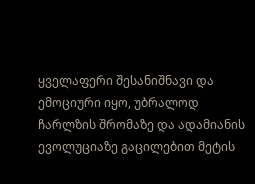ყველაფერი შესანიშნავი და ემოციური იყო, უბრალოდ ჩარლზის შრომაზე და ადამიანის ევოლუციაზე გაცილებით მეტის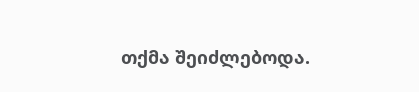თქმა შეიძლებოდა.